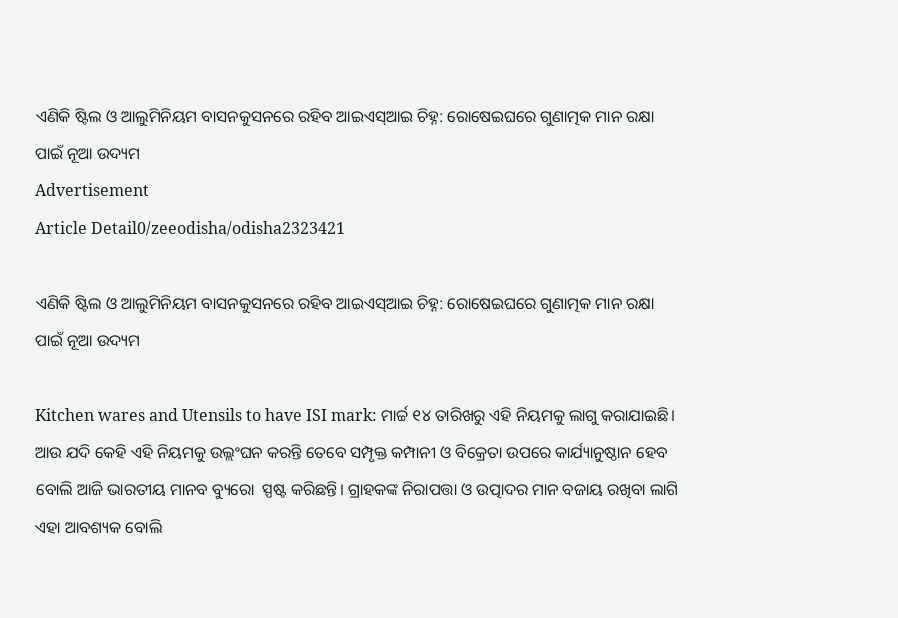ଏଣିକି ଷ୍ଟିଲ ଓ ଆଲୁମିନିୟମ ବାସନକୁସନରେ ରହିବ ଆଇଏସ୍‍ଆଇ ଚିହ୍ନ: ରୋଷେଇଘରେ ଗୁଣାତ୍ମକ ମାନ ରକ୍ଷା ପାଇଁ ନୂଆ ଉଦ୍ୟମ
Advertisement
Article Detail0/zeeodisha/odisha2323421

ଏଣିକି ଷ୍ଟିଲ ଓ ଆଲୁମିନିୟମ ବାସନକୁସନରେ ରହିବ ଆଇଏସ୍‍ଆଇ ଚିହ୍ନ: ରୋଷେଇଘରେ ଗୁଣାତ୍ମକ ମାନ ରକ୍ଷା ପାଇଁ ନୂଆ ଉଦ୍ୟମ

Kitchen wares and Utensils to have ISI mark: ମାର୍ଚ୍ଚ ୧୪ ତାରିଖରୁ ଏହି ନିୟମକୁ ଲାଗୁ କରାଯାଇଛି। ଆଉ ଯଦି କେହି ଏହି ନିୟମକୁ ଉଲ୍ଲଂଘନ କରନ୍ତି ତେବେ ସମ୍ପୃକ୍ତ କମ୍ପାନୀ ଓ ବିକ୍ରେତା ଉପରେ କାର୍ଯ୍ୟାନୁଷ୍ଠାନ ହେବ ବୋଲି ଆଜି ଭାରତୀୟ ମାନବ ବ୍ୟୁରୋ  ସ୍ପଷ୍ଟ କରିଛନ୍ତି। ଗ୍ରାହକଙ୍କ ନିରାପତ୍ତା ଓ ଉତ୍ପାଦର ମାନ ବଜାୟ ରଖିବା ଲାଗି ଏହା ଆବଶ୍ୟକ ବୋଲି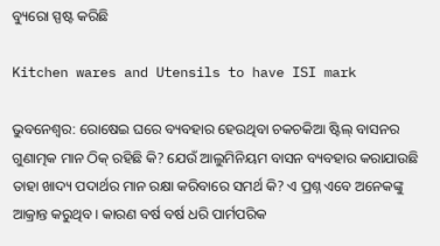ବ୍ୟୁରୋ ସ୍ପଷ୍ଟ କରିଛି

Kitchen wares and Utensils to have ISI mark

ଭୁବନେଶ୍ୱର: ରୋଷେଇ ଘରେ ବ୍ୟବହାର ହେଉଥିବା ଚକଚକିଆ ଷ୍ଟିଲ୍‍ ବାସନର ଗୁଣାତ୍ମକ ମାନ ଠିକ୍‍ ରହିଛି କି? ଯେଉଁ ଆଲୁମିନିୟମ ବାସନ ବ୍ୟବହାର କରାଯାଉଛି ତାହା ଖାଦ୍ୟ ପଦାର୍ଥର ମାନ ରକ୍ଷା କରିବାରେ ସମର୍ଥ କି? ଏ ପ୍ରଶ୍ନ ଏବେ ଅନେକଙ୍କୁ ଆକ୍ରାନ୍ତ କରୁଥିବ। କାରଣ ବର୍ଷ ବର୍ଷ ଧରି ପାର୍ମପରିକ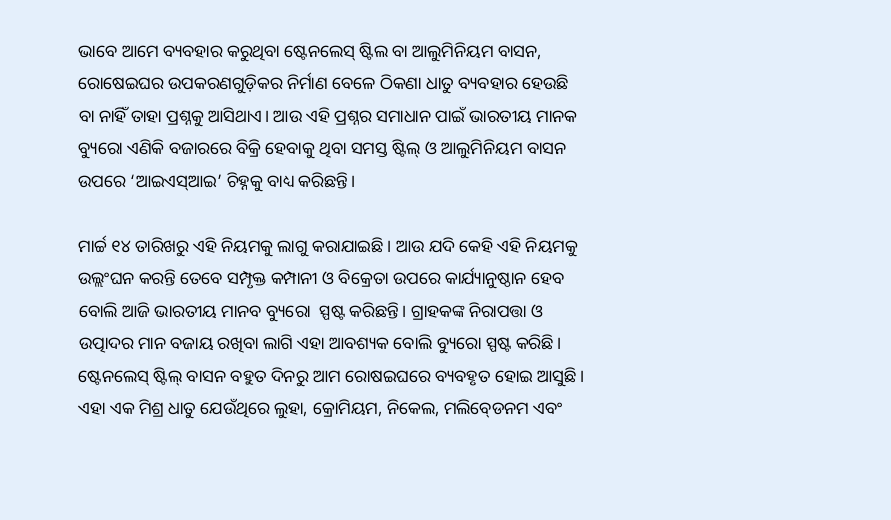ଭାବେ ଆମେ ବ୍ୟବହାର କରୁଥିବା ଷ୍ଟେନଲେସ୍‍ ଷ୍ଟିଲ ବା ଆଲୁମିନିୟମ ବାସନ, ରୋଷେଇଘର ଉପକରଣଗୁଡ଼ିକର ନିର୍ମାଣ ବେଳେ ଠିକଣା ଧାତୁ ବ୍ୟବହାର ହେଉଛି ବା ନାହିଁ ତାହା ପ୍ରଶ୍ନକୁ ଆସିଥାଏ। ଆଉ ଏହି ପ୍ରଶ୍ନର ସମାଧାନ ପାଇଁ ଭାରତୀୟ ମାନକ ବ୍ୟୁରୋ ଏଣିକି ବଜାରରେ ବିକ୍ରି ହେବାକୁ ଥିବା ସମସ୍ତ ଷ୍ଟିଲ୍‍ ଓ ଆଲୁମିନିୟମ ବାସନ ଉପରେ ‘ଆଇଏସ୍‍ଆଇ’ ଚିହ୍ନକୁ ବାଧ୍ୟ କରିଛନ୍ତି।

ମାର୍ଚ୍ଚ ୧୪ ତାରିଖରୁ ଏହି ନିୟମକୁ ଲାଗୁ କରାଯାଇଛି। ଆଉ ଯଦି କେହି ଏହି ନିୟମକୁ ଉଲ୍ଲଂଘନ କରନ୍ତି ତେବେ ସମ୍ପୃକ୍ତ କମ୍ପାନୀ ଓ ବିକ୍ରେତା ଉପରେ କାର୍ଯ୍ୟାନୁଷ୍ଠାନ ହେବ ବୋଲି ଆଜି ଭାରତୀୟ ମାନବ ବ୍ୟୁରୋ  ସ୍ପଷ୍ଟ କରିଛନ୍ତି। ଗ୍ରାହକଙ୍କ ନିରାପତ୍ତା ଓ ଉତ୍ପାଦର ମାନ ବଜାୟ ରଖିବା ଲାଗି ଏହା ଆବଶ୍ୟକ ବୋଲି ବ୍ୟୁରୋ ସ୍ପଷ୍ଟ କରିଛି। ଷ୍ଟେନଲେସ୍‍ ଷ୍ଟିଲ୍‍ ବାସନ ବହୁତ ଦିନରୁ ଆମ ରୋଷଇଘରେ ବ୍ୟବହୃତ ହୋଇ ଆସୁଛି। ଏହା ଏକ ମିଶ୍ର ଧାତୁ ଯେଉଁଥିରେ ଲୁହା, କ୍ରୋମିୟମ, ନିକେଲ, ମଲିବ୍‍ଡେନମ ଏବଂ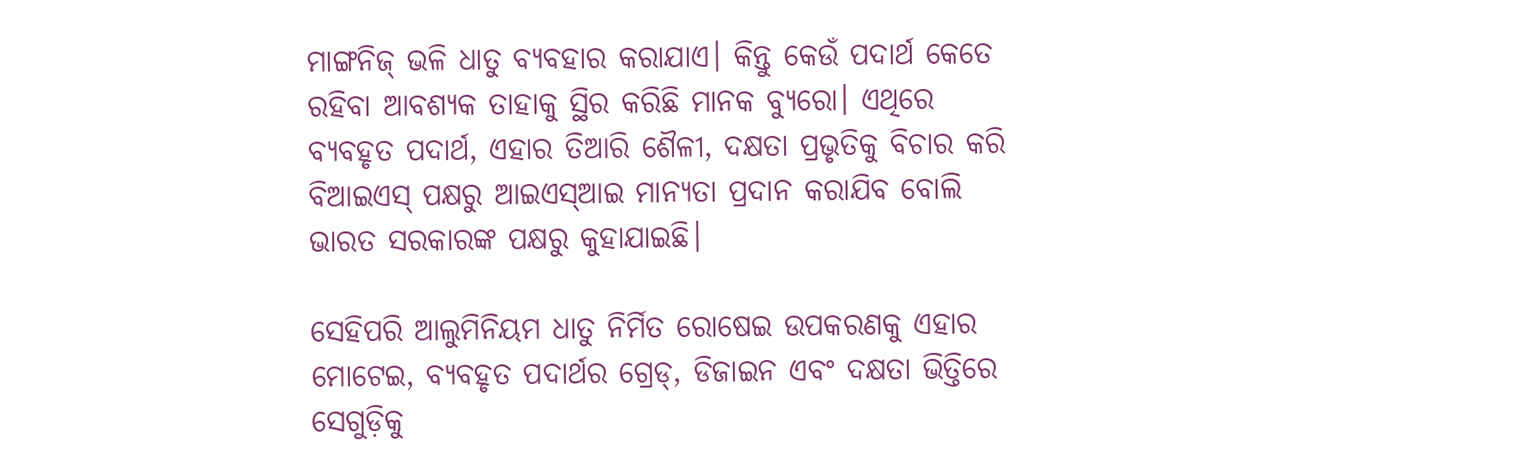ମାଙ୍ଗନିଜ୍‍ ଭଳି ଧାତୁ ବ୍ୟବହାର କରାଯାଏ। କିନ୍ତୁ କେଉଁ ପଦାର୍ଥ କେତେ ରହିବା ଆବଶ୍ୟକ ତାହାକୁ ସ୍ଥିର କରିଛି ମାନକ ବ୍ୟୁରୋ। ଏଥିରେ ବ୍ୟବହୃତ ପଦାର୍ଥ, ଏହାର ତିଆରି ଶୈଳୀ, ଦକ୍ଷତା ପ୍ରଭୃତିକୁ ବିଚାର କରି ବିଆଇଏସ୍‍ ପକ୍ଷରୁ ଆଇଏସ୍‍ଆଇ ମାନ୍ୟତା ପ୍ରଦାନ କରାଯିବ ବୋଲି ଭାରତ ସରକାରଙ୍କ ପକ୍ଷରୁ କୁହାଯାଇଛି।

ସେହିପରି ଆଲୁମିନିୟମ ଧାତୁ ନିର୍ମିତ ରୋଷେଇ ଉପକରଣକୁ ଏହାର ମୋଟେଇ, ବ୍ୟବହୃତ ପଦାର୍ଥର ଗ୍ରେଡ୍‍, ଡିଜାଇନ ଏବଂ ଦକ୍ଷତା ଭିତ୍ତିରେ ସେଗୁଡ଼ିକୁ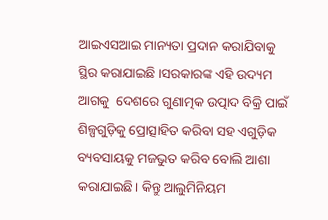ଆଇଏସ‍ଆଇ ମାନ୍ୟତା ପ୍ରଦାନ କରାଯିବାକୁ ସ୍ଥିର କରାଯାଇଛି ।ସରକାରଙ୍କ ଏହି ଉଦ୍ୟମ ଆଗକୁ  ଦେଶରେ ଗୁଣାତ୍ମକ ଉତ୍ପାଦ ବିକ୍ରି ପାଇଁ ଶିଳ୍ପଗୁଡ଼ିକୁ ପ୍ରୋତ୍ସାହିତ କରିବା ସହ ଏଗୁଡ଼ିକ ବ୍ୟବସାୟକୁ ମଜଭୁତ କରିବ ବୋଲି ଆଶା କରାଯାଇଛି। କିନ୍ତୁ ଆଲୁମିନିୟମ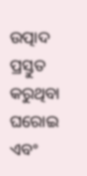ଉତ୍ପାଦ ପ୍ରସ୍ତୁତ କରୁଥିବା ଘରୋଇ  ଏବଂ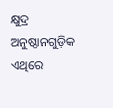କ୍ଷୁଦ୍ର ଅନୁଷ୍ଠାନଗୁଡ଼ିକ ଏଥିରେ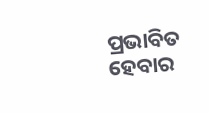ପ୍ରଭାବିତ ହେବାର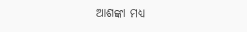ଆଶଙ୍କା ମଧ୍ୟ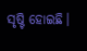ସୃଷ୍ଟି ହୋଇଛି।